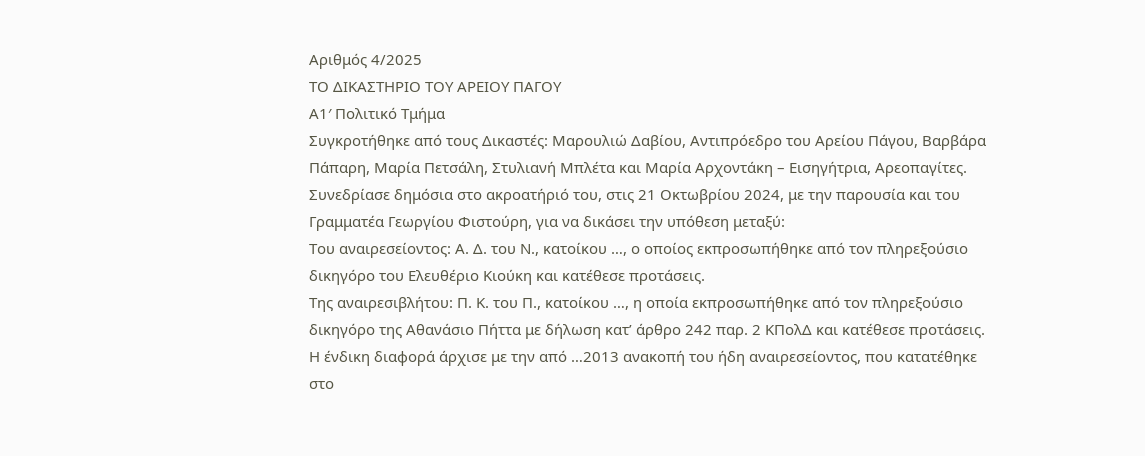Αριθμός 4/2025
ΤΟ ΔΙΚΑΣΤΗΡΙΟ ΤΟΥ ΑΡΕΙΟΥ ΠΑΓΟΥ
Α1′ Πολιτικό Τμήμα
Συγκροτήθηκε από τους Δικαστές: Μαρουλιώ Δαβίου, Αντιπρόεδρο του Αρείου Πάγου, Βαρβάρα Πάπαρη, Μαρία Πετσάλη, Στυλιανή Μπλέτα και Μαρία Αρχοντάκη – Εισηγήτρια, Αρεοπαγίτες.
Συνεδρίασε δημόσια στο ακροατήριό του, στις 21 Οκτωβρίου 2024, με την παρουσία και του Γραμματέα Γεωργίου Φιστούρη, για να δικάσει την υπόθεση μεταξύ:
Του αναιρεσείοντος: Α. Δ. του Ν., κατοίκου …, ο οποίος εκπροσωπήθηκε από τον πληρεξούσιο δικηγόρο του Ελευθέριο Κιούκη και κατέθεσε προτάσεις.
Της αναιρεσιβλήτου: Π. Κ. του Π., κατοίκου …, η οποία εκπροσωπήθηκε από τον πληρεξούσιο δικηγόρο της Αθανάσιο Πήττα με δήλωση κατ’ άρθρο 242 παρ. 2 ΚΠολΔ και κατέθεσε προτάσεις.
Η ένδικη διαφορά άρχισε με την από …2013 ανακοπή του ήδη αναιρεσείοντος, που κατατέθηκε στο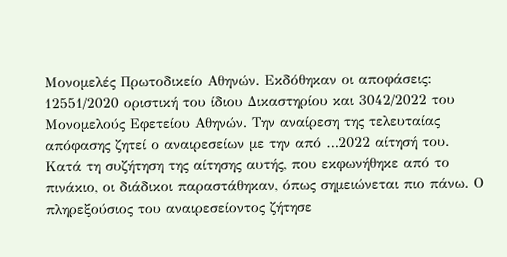Μονομελές Πρωτοδικείο Αθηνών. Εκδόθηκαν οι αποφάσεις: 12551/2020 οριστική του ίδιου Δικαστηρίου και 3042/2022 του Μονομελούς Εφετείου Αθηνών. Την αναίρεση της τελευταίας απόφασης ζητεί ο αναιρεσείων με την από …2022 αίτησή του.
Κατά τη συζήτηση της αίτησης αυτής, που εκφωνήθηκε από το πινάκιο, οι διάδικοι παραστάθηκαν, όπως σημειώνεται πιο πάνω. Ο πληρεξούσιος του αναιρεσείοντος ζήτησε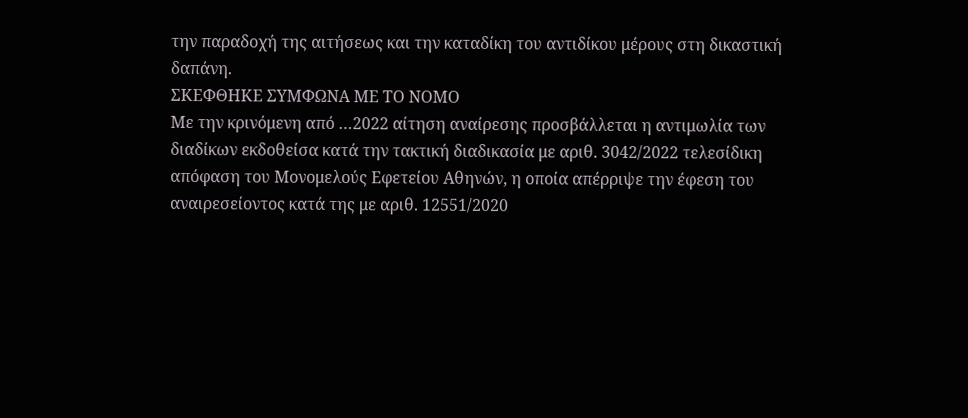την παραδοχή της αιτήσεως και την καταδίκη του αντιδίκου μέρους στη δικαστική δαπάνη.
ΣΚΕΦΘΗΚΕ ΣΥΜΦΩΝΑ ΜΕ ΤΟ ΝΟΜΟ
Με την κρινόμενη από …2022 αίτηση αναίρεσης προσβάλλεται η αντιμωλία των διαδίκων εκδοθείσα κατά την τακτική διαδικασία με αριθ. 3042/2022 τελεσίδικη απόφαση του Μονομελούς Εφετείου Αθηνών, η οποία απέρριψε την έφεση του αναιρεσείοντος κατά της με αριθ. 12551/2020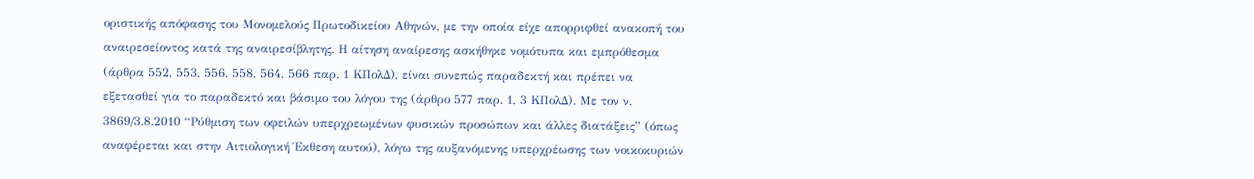οριστικής απόφασης του Μονομελούς Πρωτοδικείου Αθηνών, με την οποία είχε απορριφθεί ανακοπή του αναιρεσείοντος κατά της αναιρεσίβλητης. Η αίτηση αναίρεσης ασκήθηκε νομότυπα και εμπρόθεσμα (άρθρα 552, 553, 556, 558, 564, 566 παρ. 1 ΚΠολΔ), είναι συνεπώς παραδεκτή και πρέπει να εξετασθεί για το παραδεκτό και βάσιμο του λόγου της (άρθρο 577 παρ. 1, 3 ΚΠολΔ). Με τον ν. 3869/3.8.2010 “Ρύθμιση των οφειλών υπερχρεωμένων φυσικών προσώπων και άλλες διατάξεις” (όπως αναφέρεται και στην Αιτιολογική Έκθεση αυτού), λόγω της αυξανόμενης υπερχρέωσης των νοικοκυριών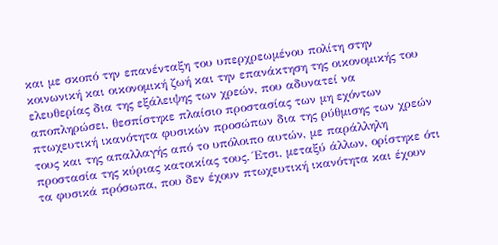και με σκοπό την επανένταξη του υπερχρεωμένου πολίτη στην κοινωνική και οικονομική ζωή και την επανάκτηση της οικονομικής του ελευθερίας δια της εξάλειψης των χρεών, που αδυνατεί να αποπληρώσει, θεσπίστηκε πλαίσιο προστασίας των μη εχόντων πτωχευτική ικανότητα φυσικών προσώπων δια της ρύθμισης των χρεών τους και της απαλλαγής από το υπόλοιπο αυτών, με παράλληλη προστασία της κύριας κατοικίας τους. Έτσι, μεταξύ άλλων, ορίστηκε ότι τα φυσικά πρόσωπα, που δεν έχουν πτωχευτική ικανότητα και έχουν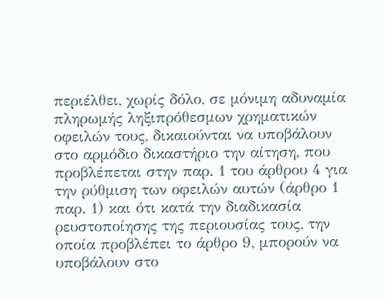περιέλθει, χωρίς δόλο, σε μόνιμη αδυναμία πληρωμής ληξιπρόθεσμων χρηματικών οφειλών τους, δικαιούνται να υποβάλουν στο αρμόδιο δικαστήριο την αίτηση, που προβλέπεται στην παρ. 1 του άρθρου 4 για την ρύθμιση των οφειλών αυτών (άρθρο 1 παρ. 1) και ότι κατά την διαδικασία ρευστοποίησης της περιουσίας τους, την οποία προβλέπει το άρθρο 9, μπορούν να υποβάλουν στο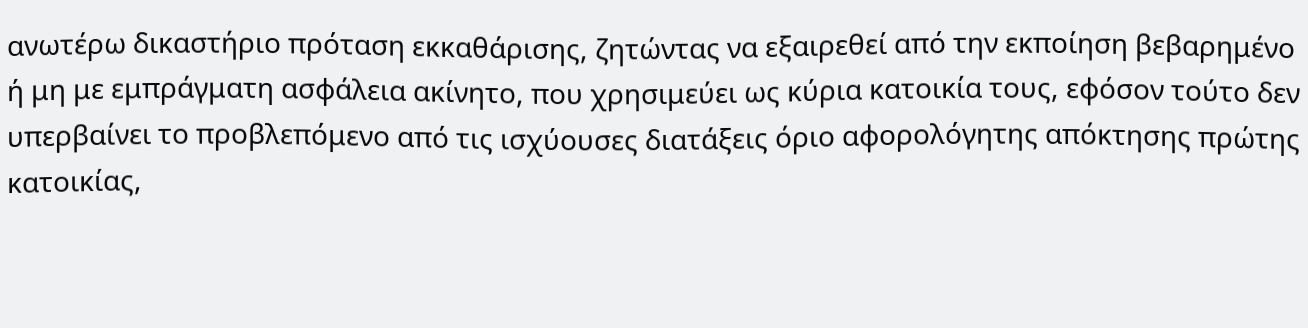ανωτέρω δικαστήριο πρόταση εκκαθάρισης, ζητώντας να εξαιρεθεί από την εκποίηση βεβαρημένο ή μη με εμπράγματη ασφάλεια ακίνητο, που χρησιμεύει ως κύρια κατοικία τους, εφόσον τούτο δεν υπερβαίνει το προβλεπόμενο από τις ισχύουσες διατάξεις όριο αφορολόγητης απόκτησης πρώτης κατοικίας,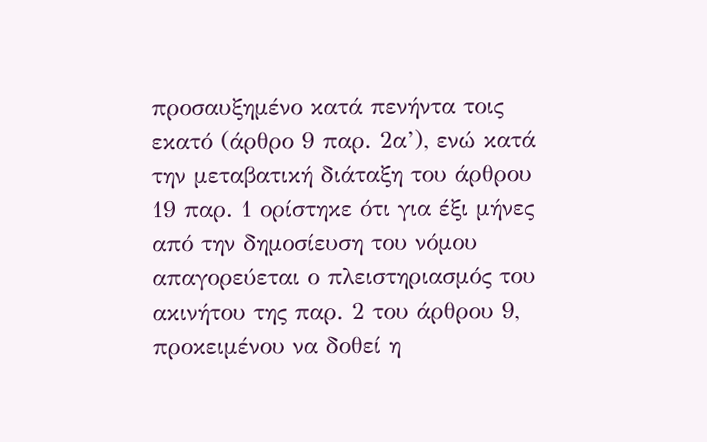προσαυξημένο κατά πενήντα τοις εκατό (άρθρο 9 παρ. 2α’), ενώ κατά την μεταβατική διάταξη του άρθρου 19 παρ. 1 ορίστηκε ότι για έξι μήνες από την δημοσίευση του νόμου απαγορεύεται ο πλειστηριασμός του ακινήτου της παρ. 2 του άρθρου 9, προκειμένου να δοθεί η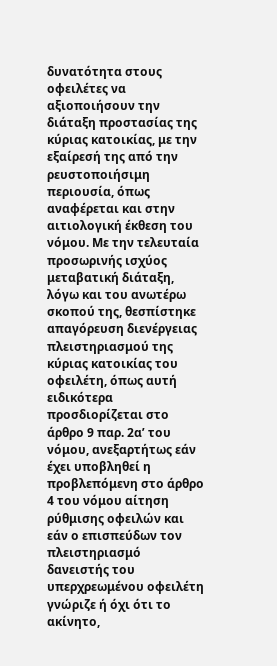δυνατότητα στους οφειλέτες να αξιοποιήσουν την διάταξη προστασίας της κύριας κατοικίας, με την εξαίρεσή της από την ρευστοποιήσιμη περιουσία, όπως αναφέρεται και στην αιτιολογική έκθεση του νόμου. Με την τελευταία προσωρινής ισχύος μεταβατική διάταξη, λόγω και του ανωτέρω σκοπού της, θεσπίστηκε απαγόρευση διενέργειας πλειστηριασμού της κύριας κατοικίας του οφειλέτη, όπως αυτή ειδικότερα προσδιορίζεται στο άρθρο 9 παρ. 2α’ του νόμου, ανεξαρτήτως εάν έχει υποβληθεί η προβλεπόμενη στο άρθρο 4 του νόμου αίτηση ρύθμισης οφειλών και εάν ο επισπεύδων τον πλειστηριασμό δανειστής του υπερχρεωμένου οφειλέτη γνώριζε ή όχι ότι το ακίνητο,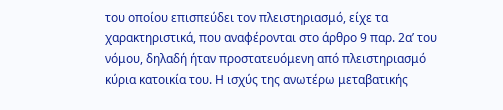του οποίου επισπεύδει τον πλειστηριασμό, είχε τα χαρακτηριστικά, που αναφέρονται στο άρθρο 9 παρ. 2α’ του νόμου, δηλαδή ήταν προστατευόμενη από πλειστηριασμό κύρια κατοικία του. Η ισχύς της ανωτέρω μεταβατικής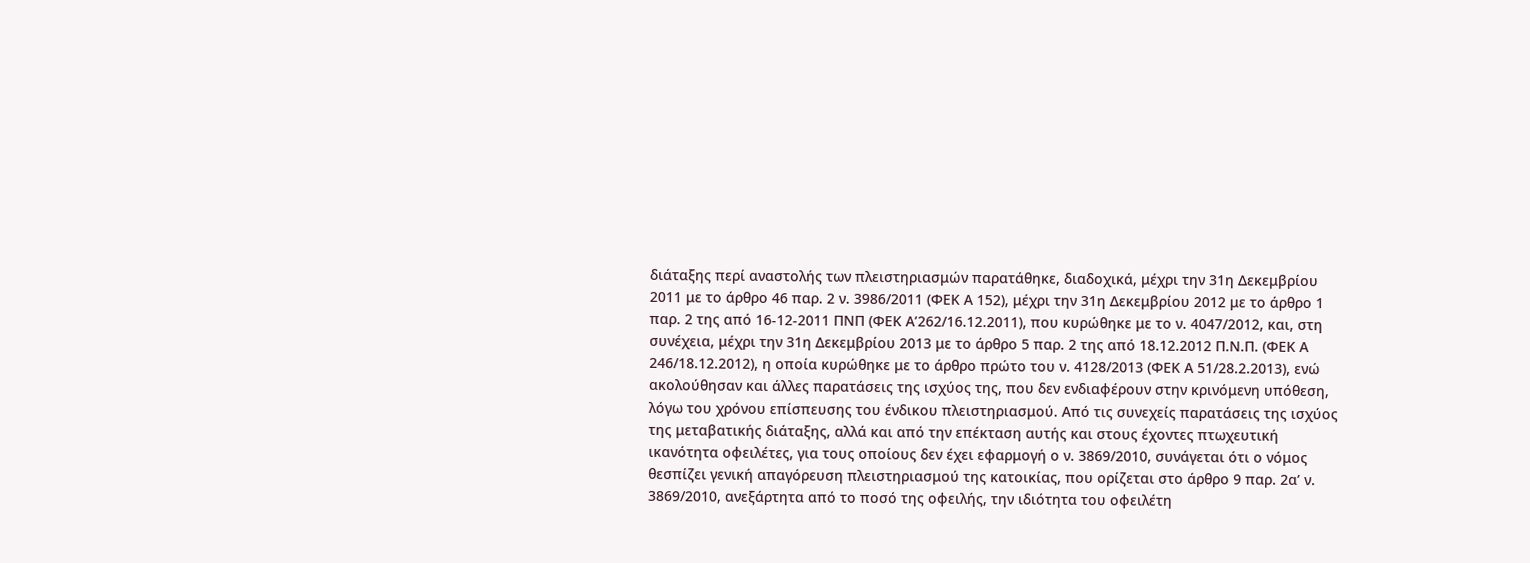διάταξης περί αναστολής των πλειστηριασμών παρατάθηκε, διαδοχικά, μέχρι την 31η Δεκεμβρίου 2011 με το άρθρο 46 παρ. 2 ν. 3986/2011 (ΦΕΚ Α 152), μέχρι την 31η Δεκεμβρίου 2012 με το άρθρο 1 παρ. 2 της από 16-12-2011 ΠΝΠ (ΦΕΚ Α’262/16.12.2011), που κυρώθηκε με το ν. 4047/2012, και, στη συνέχεια, μέχρι την 31η Δεκεμβρίου 2013 με το άρθρο 5 παρ. 2 της από 18.12.2012 Π.Ν.Π. (ΦΕΚ Α 246/18.12.2012), η οποία κυρώθηκε με το άρθρο πρώτο του ν. 4128/2013 (ΦΕΚ Α 51/28.2.2013), ενώ ακολούθησαν και άλλες παρατάσεις της ισχύος της, που δεν ενδιαφέρουν στην κρινόμενη υπόθεση, λόγω του χρόνου επίσπευσης του ένδικου πλειστηριασμού. Από τις συνεχείς παρατάσεις της ισχύος της μεταβατικής διάταξης, αλλά και από την επέκταση αυτής και στους έχοντες πτωχευτική ικανότητα οφειλέτες, για τους οποίους δεν έχει εφαρμογή ο ν. 3869/2010, συνάγεται ότι ο νόμος θεσπίζει γενική απαγόρευση πλειστηριασμού της κατοικίας, που ορίζεται στο άρθρο 9 παρ. 2α’ ν. 3869/2010, ανεξάρτητα από το ποσό της οφειλής, την ιδιότητα του οφειλέτη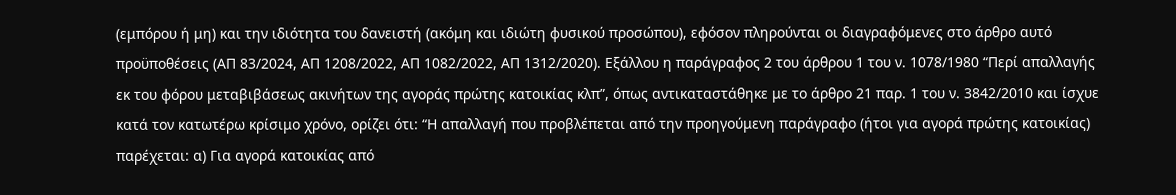(εμπόρου ή μη) και την ιδιότητα του δανειστή (ακόμη και ιδιώτη φυσικού προσώπου), εφόσον πληρούνται οι διαγραφόμενες στο άρθρο αυτό προϋποθέσεις (ΑΠ 83/2024, ΑΠ 1208/2022, ΑΠ 1082/2022, ΑΠ 1312/2020). Εξάλλου η παράγραφος 2 του άρθρου 1 του ν. 1078/1980 “Περί απαλλαγής εκ του φόρου μεταβιβάσεως ακινήτων της αγοράς πρώτης κατοικίας κλπ”, όπως αντικαταστάθηκε με το άρθρο 21 παρ. 1 του ν. 3842/2010 και ίσχυε κατά τον κατωτέρω κρίσιμο χρόνο, ορίζει ότι: “Η απαλλαγή που προβλέπεται από την προηγούμενη παράγραφο (ήτοι για αγορά πρώτης κατοικίας) παρέχεται: α) Για αγορά κατοικίας από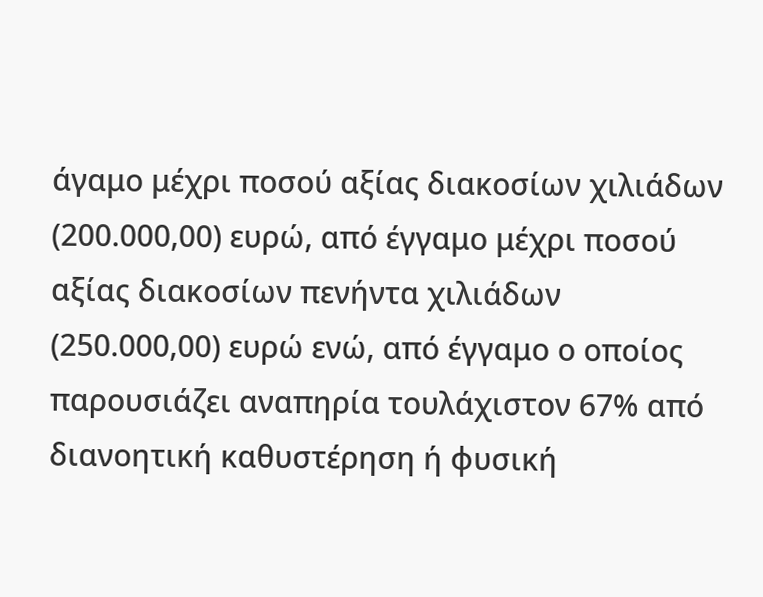άγαμο μέχρι ποσού αξίας διακοσίων χιλιάδων (200.000,00) ευρώ, από έγγαμο μέχρι ποσού αξίας διακοσίων πενήντα χιλιάδων (250.000,00) ευρώ ενώ, από έγγαμο ο οποίος παρουσιάζει αναπηρία τουλάχιστον 67% από διανοητική καθυστέρηση ή φυσική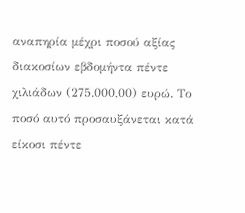αναπηρία μέχρι ποσού αξίας διακοσίων εβδομήντα πέντε χιλιάδων (275.000,00) ευρώ. Το ποσό αυτό προσαυξάνεται κατά είκοσι πέντε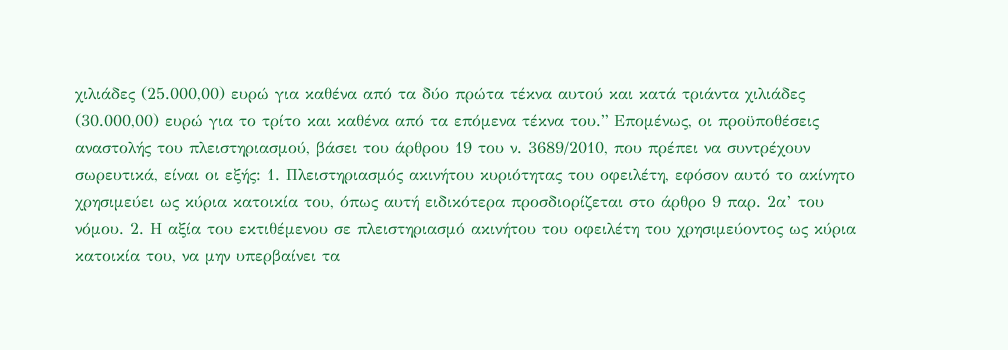χιλιάδες (25.000,00) ευρώ για καθένα από τα δύο πρώτα τέκνα αυτού και κατά τριάντα χιλιάδες (30.000,00) ευρώ για το τρίτο και καθένα από τα επόμενα τέκνα του.” Επομένως, οι προϋποθέσεις αναστολής του πλειστηριασμού, βάσει του άρθρου 19 του ν. 3689/2010, που πρέπει να συντρέχουν σωρευτικά, είναι οι εξής: 1. Πλειστηριασμός ακινήτου κυριότητας του οφειλέτη, εφόσον αυτό το ακίνητο χρησιμεύει ως κύρια κατοικία του, όπως αυτή ειδικότερα προσδιορίζεται στο άρθρο 9 παρ. 2α’ του νόμου. 2. Η αξία του εκτιθέμενου σε πλειστηριασμό ακινήτου του οφειλέτη του χρησιμεύοντος ως κύρια κατοικία του, να μην υπερβαίνει τα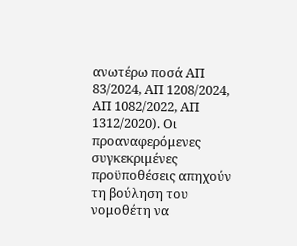ανωτέρω ποσά ΑΠ 83/2024, ΑΠ 1208/2024, ΑΠ 1082/2022, ΑΠ 1312/2020). Οι προαναφερόμενες συγκεκριμένες προϋποθέσεις απηχούν τη βούληση του νομοθέτη να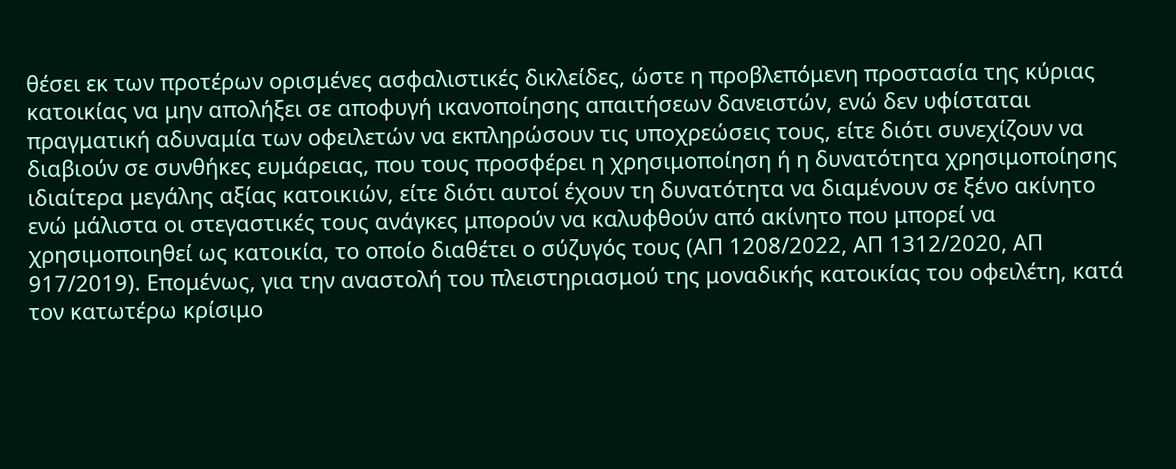θέσει εκ των προτέρων ορισμένες ασφαλιστικές δικλείδες, ώστε η προβλεπόμενη προστασία της κύριας κατοικίας να μην απολήξει σε αποφυγή ικανοποίησης απαιτήσεων δανειστών, ενώ δεν υφίσταται πραγματική αδυναμία των οφειλετών να εκπληρώσουν τις υποχρεώσεις τους, είτε διότι συνεχίζουν να διαβιούν σε συνθήκες ευμάρειας, που τους προσφέρει η χρησιμοποίηση ή η δυνατότητα χρησιμοποίησης ιδιαίτερα μεγάλης αξίας κατοικιών, είτε διότι αυτοί έχουν τη δυνατότητα να διαμένουν σε ξένο ακίνητο ενώ μάλιστα οι στεγαστικές τους ανάγκες μπορούν να καλυφθούν από ακίνητο που μπορεί να χρησιμοποιηθεί ως κατοικία, το οποίο διαθέτει ο σύζυγός τους (ΑΠ 1208/2022, ΑΠ 1312/2020, ΑΠ 917/2019). Επομένως, για την αναστολή του πλειστηριασμού της μοναδικής κατοικίας του οφειλέτη, κατά τον κατωτέρω κρίσιμο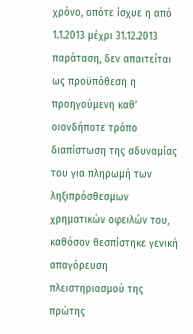χρόνο, οπότε ίσχυε η από 1.1.2013 μέχρι 31.12.2013 παράταση, δεν απαιτείται ως προϋπόθεση η προηγούμενη καθ’ οιονδήποτε τρόπο διαπίστωση της αδυναμίας του για πληρωμή των ληξιπρόσθεσμων χρηματικών οφειλών του, καθόσον θεσπίστηκε γενική απαγόρευση πλειστηριασμού της πρώτης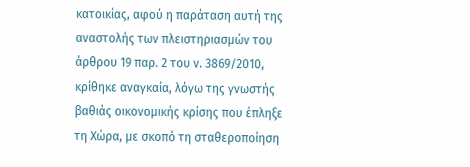κατοικίας, αφού η παράταση αυτή της αναστολής των πλειστηριασμών του άρθρου 19 παρ. 2 του ν. 3869/2010, κρίθηκε αναγκαία, λόγω της γνωστής βαθιάς οικονομικής κρίσης που έπληξε τη Χώρα, με σκοπό τη σταθεροποίηση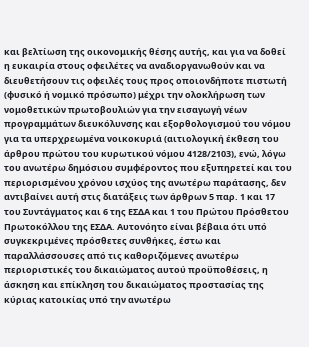και βελτίωση της οικονομικής θέσης αυτής, και για να δοθεί η ευκαιρία στους οφειλέτες να αναδιοργανωθούν και να διευθετήσουν τις οφειλές τους προς οποιονδήποτε πιστωτή (φυσικό ή νομικό πρόσωπο) μέχρι την ολοκλήρωση των νομοθετικών πρωτοβουλιών για την εισαγωγή νέων προγραμμάτων διευκόλυνσης και εξορθολογισμού του νόμου για τα υπερχρεωμένα νοικοκυριά (αιτιολογική έκθεση του άρθρου πρώτου του κυρωτικού νόμου 4128/2103), ενώ, λόγω του ανωτέρω δημόσιου συμφέροντος που εξυπηρετεί και του περιορισμένου χρόνου ισχύος της ανωτέρω παράτασης, δεν αντιβαίνει αυτή στις διατάξεις των άρθρων 5 παρ. 1 και 17 του Συντάγματος και 6 της ΕΣΔΑ και 1 του Πρώτου Πρόσθετου Πρωτοκόλλου της ΕΣΔΑ. Αυτονόητο είναι βέβαια ότι υπό συγκεκριμένες πρόσθετες συνθήκες, έστω και παραλλάσσουσες από τις καθοριζόμενες ανωτέρω περιοριστικές του δικαιώματος αυτού προϋποθέσεις, η άσκηση και επίκληση του δικαιώματος προστασίας της κύριας κατοικίας υπό την ανωτέρω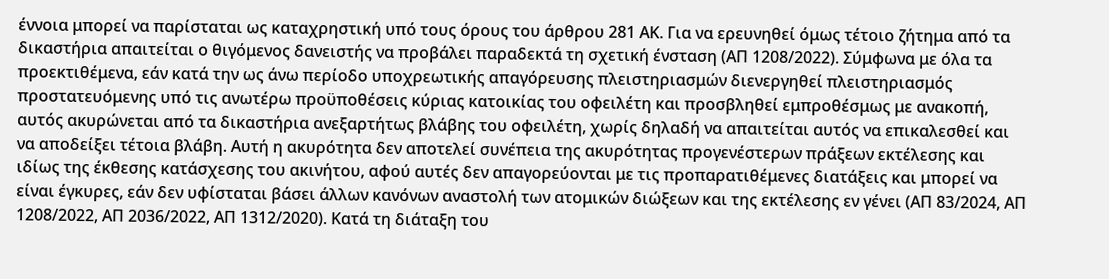έννοια μπορεί να παρίσταται ως καταχρηστική υπό τους όρους του άρθρου 281 ΑΚ. Για να ερευνηθεί όμως τέτοιο ζήτημα από τα δικαστήρια απαιτείται ο θιγόμενος δανειστής να προβάλει παραδεκτά τη σχετική ένσταση (ΑΠ 1208/2022). Σύμφωνα με όλα τα προεκτιθέμενα, εάν κατά την ως άνω περίοδο υποχρεωτικής απαγόρευσης πλειστηριασμών διενεργηθεί πλειστηριασμός προστατευόμενης υπό τις ανωτέρω προϋποθέσεις κύριας κατοικίας του οφειλέτη και προσβληθεί εμπροθέσμως με ανακοπή, αυτός ακυρώνεται από τα δικαστήρια ανεξαρτήτως βλάβης του οφειλέτη, χωρίς δηλαδή να απαιτείται αυτός να επικαλεσθεί και να αποδείξει τέτοια βλάβη. Αυτή η ακυρότητα δεν αποτελεί συνέπεια της ακυρότητας προγενέστερων πράξεων εκτέλεσης και ιδίως της έκθεσης κατάσχεσης του ακινήτου, αφού αυτές δεν απαγορεύονται με τις προπαρατιθέμενες διατάξεις και μπορεί να είναι έγκυρες, εάν δεν υφίσταται βάσει άλλων κανόνων αναστολή των ατομικών διώξεων και της εκτέλεσης εν γένει (ΑΠ 83/2024, ΑΠ 1208/2022, ΑΠ 2036/2022, ΑΠ 1312/2020). Κατά τη διάταξη του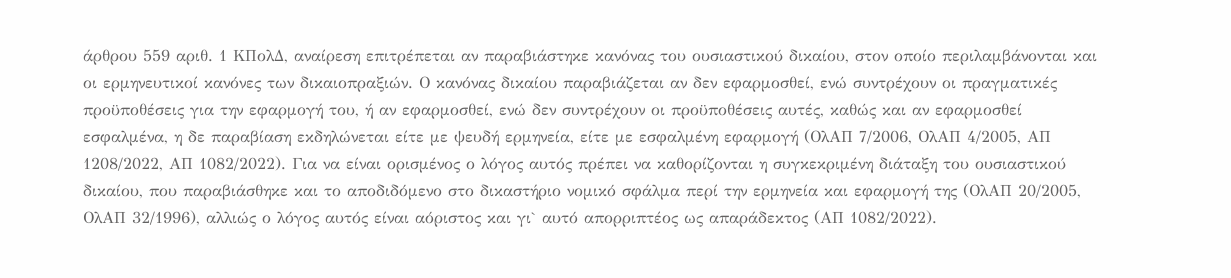άρθρου 559 αριθ. 1 ΚΠολΔ, αναίρεση επιτρέπεται αν παραβιάστηκε κανόνας του ουσιαστικού δικαίου, στον οποίο περιλαμβάνονται και οι ερμηνευτικοί κανόνες των δικαιοπραξιών. Ο κανόνας δικαίου παραβιάζεται αν δεν εφαρμοσθεί, ενώ συντρέχουν οι πραγματικές προϋποθέσεις για την εφαρμογή του, ή αν εφαρμοσθεί, ενώ δεν συντρέχουν οι προϋποθέσεις αυτές, καθώς και αν εφαρμοσθεί εσφαλμένα, η δε παραβίαση εκδηλώνεται είτε με ψευδή ερμηνεία, είτε με εσφαλμένη εφαρμογή (ΟλΑΠ 7/2006, ΟλΑΠ 4/2005, ΑΠ 1208/2022, ΑΠ 1082/2022). Για να είναι ορισμένος ο λόγος αυτός πρέπει να καθορίζονται η συγκεκριμένη διάταξη του ουσιαστικού δικαίου, που παραβιάσθηκε και το αποδιδόμενο στο δικαστήριο νομικό σφάλμα περί την ερμηνεία και εφαρμογή της (ΟλΑΠ 20/2005, ΟλΑΠ 32/1996), αλλιώς ο λόγος αυτός είναι αόριστος και γι` αυτό απορριπτέος ως απαράδεκτος (ΑΠ 1082/2022).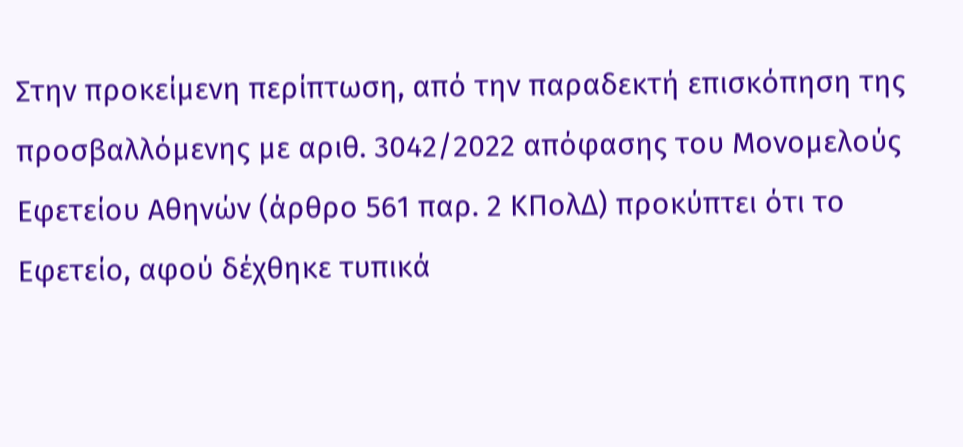Στην προκείμενη περίπτωση, από την παραδεκτή επισκόπηση της προσβαλλόμενης με αριθ. 3042/2022 απόφασης του Μονομελούς Εφετείου Αθηνών (άρθρο 561 παρ. 2 ΚΠολΔ) προκύπτει ότι το Εφετείο, αφού δέχθηκε τυπικά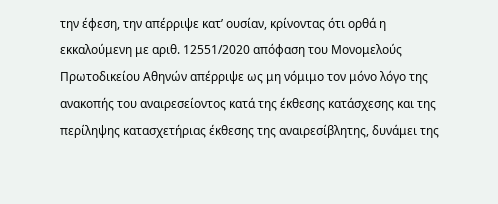την έφεση, την απέρριψε κατ’ ουσίαν, κρίνοντας ότι ορθά η εκκαλούμενη με αριθ. 12551/2020 απόφαση του Μονομελούς Πρωτοδικείου Αθηνών απέρριψε ως μη νόμιμο τον μόνο λόγο της ανακοπής του αναιρεσείοντος κατά της έκθεσης κατάσχεσης και της περίληψης κατασχετήριας έκθεσης της αναιρεσίβλητης, δυνάμει της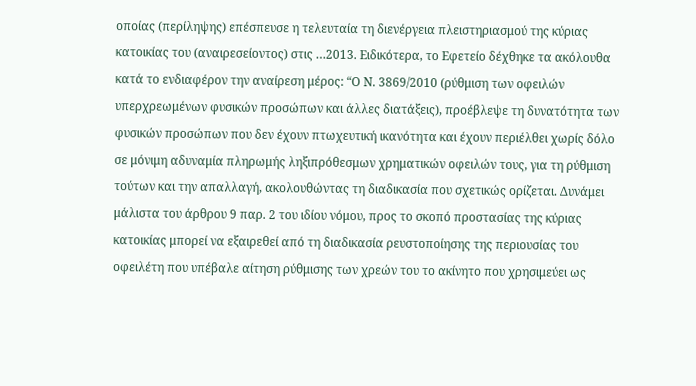οποίας (περίληψης) επέσπευσε η τελευταία τη διενέργεια πλειστηριασμού της κύριας κατοικίας του (αναιρεσείοντος) στις …2013. Ειδικότερα, το Εφετείο δέχθηκε τα ακόλουθα κατά το ενδιαφέρον την αναίρεση μέρος: “Ο Ν. 3869/2010 (ρύθμιση των οφειλών υπερχρεωμένων φυσικών προσώπων και άλλες διατάξεις), προέβλεψε τη δυνατότητα των φυσικών προσώπων που δεν έχουν πτωχευτική ικανότητα και έχουν περιέλθει χωρίς δόλο σε μόνιμη αδυναμία πληρωμής ληξιπρόθεσμων χρηματικών οφειλών τους, για τη ρύθμιση τούτων και την απαλλαγή, ακολουθώντας τη διαδικασία που σχετικώς ορίζεται. Δυνάμει μάλιστα του άρθρου 9 παρ. 2 του ιδίου νόμου, προς το σκοπό προστασίας της κύριας κατοικίας μπορεί να εξαιρεθεί από τη διαδικασία ρευστοποίησης της περιουσίας του οφειλέτη που υπέβαλε αίτηση ρύθμισης των χρεών του το ακίνητο που χρησιμεύει ως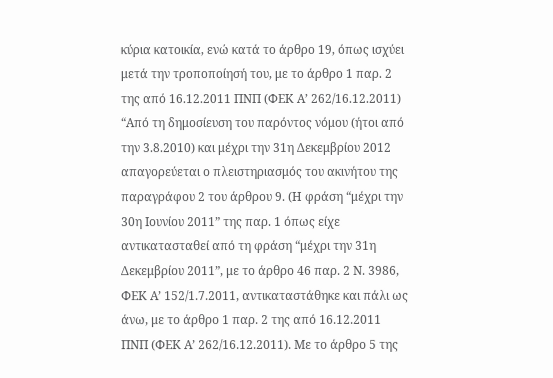κύρια κατοικία, ενώ κατά το άρθρο 19, όπως ισχύει μετά την τροποποίησή του, με το άρθρο 1 παρ. 2 της από 16.12.2011 ΠΝΠ (ΦΕΚ Α’ 262/16.12.2011) “Από τη δημοσίευση του παρόντος νόμου (ήτοι από την 3.8.2010) και μέχρι την 31η Δεκεμβρίου 2012 απαγορεύεται ο πλειστηριασμός του ακινήτου της παραγράφου 2 του άρθρου 9. (Η φράση “μέχρι την 30η Ιουνίου 2011” της παρ. 1 όπως είχε αντικατασταθεί από τη φράση “μέχρι την 31η Δεκεμβρίου 2011”, με το άρθρο 46 παρ. 2 Ν. 3986, ΦΕΚ Α’ 152/1.7.2011, αντικαταστάθηκε και πάλι ως άνω, με το άρθρο 1 παρ. 2 της από 16.12.2011 ΠΝΠ (ΦΕΚ Α’ 262/16.12.2011). Με το άρθρο 5 της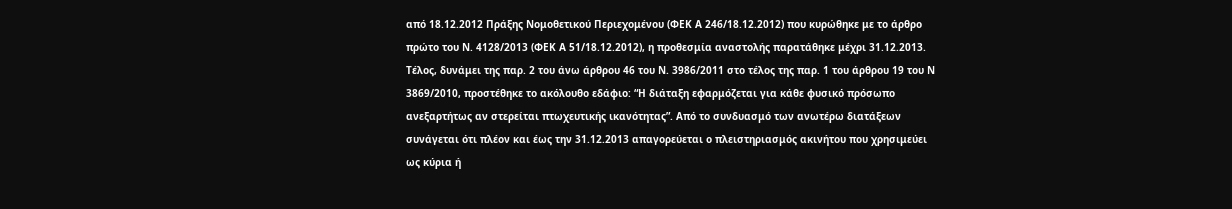από 18.12.2012 Πράξης Νομοθετικού Περιεχομένου (ΦΕΚ Α 246/18.12.2012) που κυρώθηκε με το άρθρο πρώτο του Ν. 4128/2013 (ΦΕΚ Α 51/18.12.2012), η προθεσμία αναστολής παρατάθηκε μέχρι 31.12.2013. Τέλος, δυνάμει της παρ. 2 του άνω άρθρου 46 του Ν. 3986/2011 στο τέλος της παρ. 1 του άρθρου 19 του Ν 3869/2010, προστέθηκε το ακόλουθο εδάφιο: “Η διάταξη εφαρμόζεται για κάθε φυσικό πρόσωπο ανεξαρτήτως αν στερείται πτωχευτικής ικανότητας”. Από το συνδυασμό των ανωτέρω διατάξεων συνάγεται ότι πλέον και έως την 31.12.2013 απαγορεύεται ο πλειστηριασμός ακινήτου που χρησιμεύει ως κύρια ή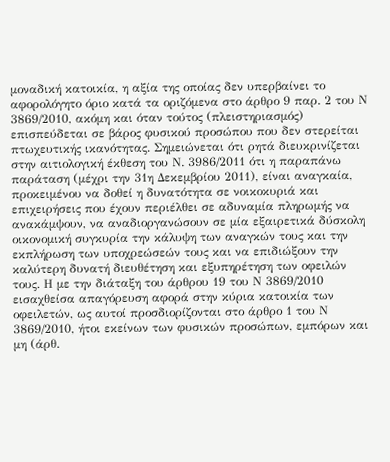μοναδική κατοικία, η αξία της οποίας δεν υπερβαίνει το αφορολόγητο όριο κατά τα οριζόμενα στο άρθρο 9 παρ. 2 του Ν 3869/2010, ακόμη και όταν τούτος (πλειστηριασμός) επισπεύδεται σε βάρος φυσικού προσώπου που δεν στερείται πτωχευτικής ικανότητας. Σημειώνεται ότι ρητά διευκρινίζεται στην αιτιολογική έκθεση του Ν. 3986/2011 ότι η παραπάνω παράταση (μέχρι την 31η Δεκεμβρίου 2011), είναι αναγκαία, προκειμένου να δοθεί η δυνατότητα σε νοικοκυριά και επιχειρήσεις που έχουν περιέλθει σε αδυναμία πληρωμής να ανακάμψουν, να αναδιοργανώσουν σε μία εξαιρετικά δύσκολη οικονομική συγκυρία την κάλυψη των αναγκών τους και την εκπλήρωση των υποχρεώσεών τους και να επιδιώξουν την καλύτερη δυνατή διευθέτηση και εξυπηρέτηση των οφειλών τους. Η με την διάταξη του άρθρου 19 του Ν 3869/2010 εισαχθείσα απαγόρευση αφορά στην κύρια κατοικία των οφειλετών, ως αυτοί προσδιορίζονται στο άρθρο 1 του Ν 3869/2010, ήτοι εκείνων των φυσικών προσώπων, εμπόρων και μη (άρθ.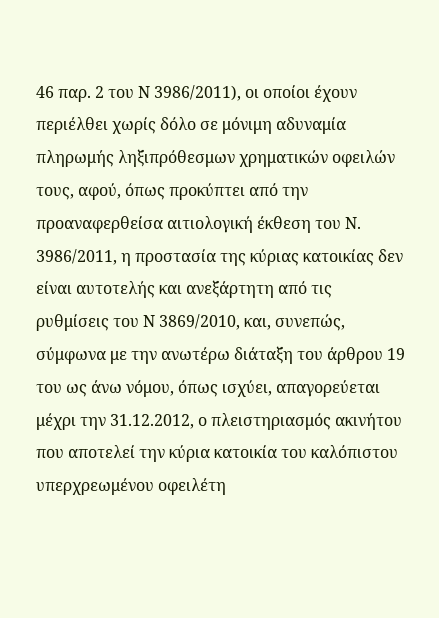46 παρ. 2 του Ν 3986/2011), οι οποίοι έχουν περιέλθει χωρίς δόλο σε μόνιμη αδυναμία πληρωμής ληξιπρόθεσμων χρηματικών οφειλών τους, αφού, όπως προκύπτει από την προαναφερθείσα αιτιολογική έκθεση του Ν. 3986/2011, η προστασία της κύριας κατοικίας δεν είναι αυτοτελής και ανεξάρτητη από τις ρυθμίσεις του Ν 3869/2010, και, συνεπώς, σύμφωνα με την ανωτέρω διάταξη του άρθρου 19 του ως άνω νόμου, όπως ισχύει, απαγορεύεται μέχρι την 31.12.2012, ο πλειστηριασμός ακινήτου που αποτελεί την κύρια κατοικία του καλόπιστου υπερχρεωμένου οφειλέτη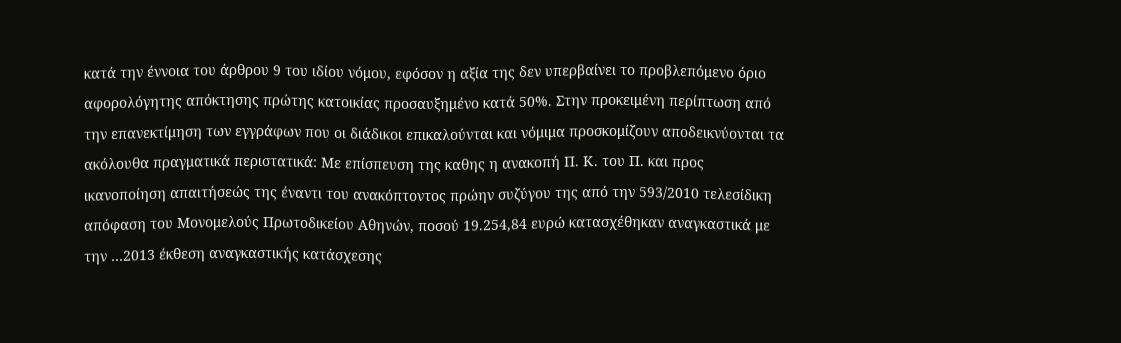κατά την έννοια του άρθρου 9 του ιδίου νόμου, εφόσον η αξία της δεν υπερβαίνει το προβλεπόμενο όριο αφορολόγητης απόκτησης πρώτης κατοικίας προσαυξημένο κατά 50%. Στην προκειμένη περίπτωση από την επανεκτίμηση των εγγράφων που οι διάδικοι επικαλούνται και νόμιμα προσκομίζουν αποδεικνύονται τα ακόλουθα πραγματικά περιστατικά: Με επίσπευση της καθης η ανακοπή Π. Κ. του Π. και προς ικανοποίηση απαιτήσεώς της έναντι του ανακόπτοντος πρώην συζύγου της από την 593/2010 τελεσίδικη απόφαση του Μονομελούς Πρωτοδικείου Αθηνών, ποσού 19.254,84 ευρώ κατασχέθηκαν αναγκαστικά με την …2013 έκθεση αναγκαστικής κατάσχεσης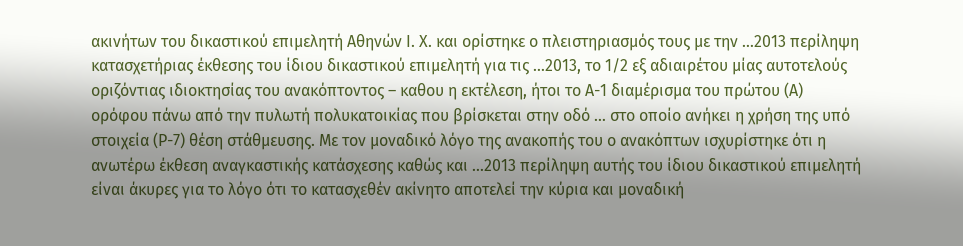ακινήτων του δικαστικού επιμελητή Αθηνών Ι. Χ. και ορίστηκε ο πλειστηριασμός τους με την …2013 περίληψη κατασχετήριας έκθεσης του ίδιου δικαστικού επιμελητή για τις …2013, το 1/2 εξ αδιαιρέτου μίας αυτοτελούς οριζόντιας ιδιοκτησίας του ανακόπτοντος – καθου η εκτέλεση, ήτοι το Α-1 διαμέρισμα του πρώτου (Α) ορόφου πάνω από την πυλωτή πολυκατοικίας που βρίσκεται στην οδό … στο οποίο ανήκει η χρήση της υπό στοιχεία (Ρ-7) θέση στάθμευσης. Με τον μοναδικό λόγο της ανακοπής του ο ανακόπτων ισχυρίστηκε ότι η ανωτέρω έκθεση αναγκαστικής κατάσχεσης καθώς και …2013 περίληψη αυτής του ίδιου δικαστικού επιμελητή είναι άκυρες για το λόγο ότι το κατασχεθέν ακίνητο αποτελεί την κύρια και μοναδική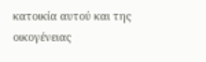κατοικία αυτού και της οικογένειας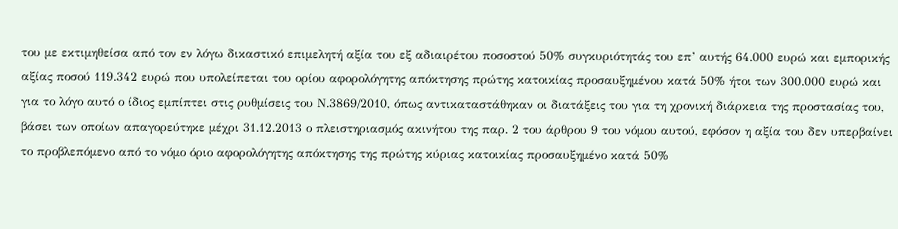του με εκτιμηθείσα από τον εν λόγω δικαστικό επιμελητή αξία του εξ αδιαιρέτου ποσοστού 50% συγκυριότητάς του επ’ αυτής 64.000 ευρώ και εμπορικής αξίας ποσού 119.342 ευρώ που υπολείπεται του ορίου αφορολόγητης απόκτησης πρώτης κατοικίας προσαυξημένου κατά 50% ήτοι των 300.000 ευρώ και για το λόγο αυτό ο ίδιος εμπίπτει στις ρυθμίσεις του Ν.3869/2010, όπως αντικαταστάθηκαν οι διατάξεις του για τη χρονική διάρκεια της προστασίας του, βάσει των οποίων απαγορεύτηκε μέχρι 31.12.2013 ο πλειστηριασμός ακινήτου της παρ. 2 του άρθρου 9 του νόμου αυτού, εφόσον η αξία του δεν υπερβαίνει το προβλεπόμενο από το νόμο όριο αφορολόγητης απόκτησης της πρώτης κύριας κατοικίας προσαυξημένο κατά 50%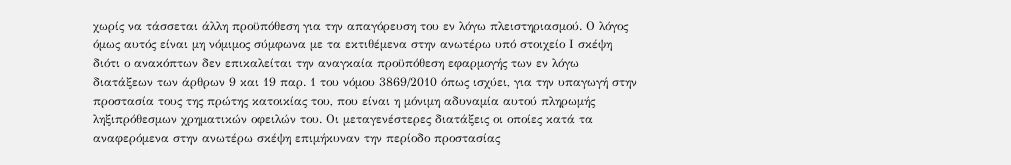χωρίς να τάσσεται άλλη προϋπόθεση για την απαγόρευση του εν λόγω πλειστηριασμού. Ο λόγος όμως αυτός είναι μη νόμιμος σύμφωνα με τα εκτιθέμενα στην ανωτέρω υπό στοιχείο Ι σκέψη διότι ο ανακόπτων δεν επικαλείται την αναγκαία προϋπόθεση εφαρμογής των εν λόγω διατάξεων των άρθρων 9 και 19 παρ. 1 του νόμου 3869/2010 όπως ισχύει, για την υπαγωγή στην προστασία τους της πρώτης κατοικίας του, που είναι η μόνιμη αδυναμία αυτού πληρωμής ληξιπρόθεσμων χρηματικών οφειλών του. Οι μεταγενέστερες διατάξεις οι οποίες κατά τα αναφερόμενα στην ανωτέρω σκέψη επιμήκυναν την περίοδο προστασίας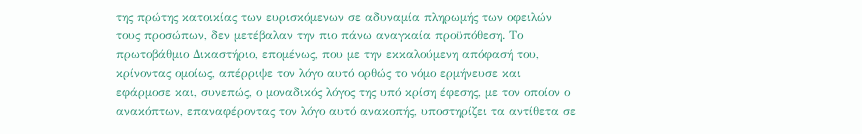της πρώτης κατοικίας των ευρισκόμενων σε αδυναμία πληρωμής των οφειλών τους προσώπων, δεν μετέβαλαν την πιο πάνω αναγκαία προϋπόθεση. Το πρωτοβάθμιο Δικαστήριο, επομένως, που με την εκκαλούμενη απόφασή του, κρίνοντας ομοίως, απέρριψε τον λόγο αυτό ορθώς το νόμο ερμήνευσε και εφάρμοσε και, συνεπώς, ο μοναδικός λόγος της υπό κρίση έφεσης, με τον οποίον ο ανακόπτων, επαναφέροντας τον λόγο αυτό ανακοπής, υποστηρίζει τα αντίθετα σε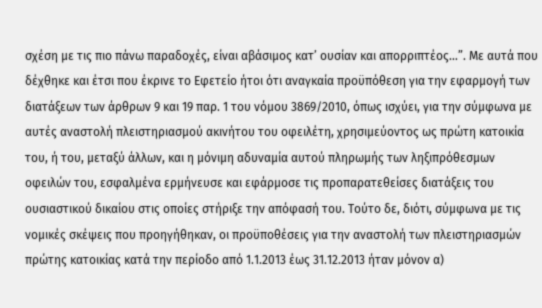σχέση με τις πιο πάνω παραδοχές, είναι αβάσιμος κατ’ ουσίαν και απορριπτέος…”. Με αυτά που δέχθηκε και έτσι που έκρινε το Εφετείο ήτοι ότι αναγκαία προϋπόθεση για την εφαρμογή των διατάξεων των άρθρων 9 και 19 παρ. 1 του νόμου 3869/2010, όπως ισχύει, για την σύμφωνα με αυτές αναστολή πλειστηριασμού ακινήτου του οφειλέτη, χρησιμεύοντος ως πρώτη κατοικία του, ή του, μεταξύ άλλων, και η μόνιμη αδυναμία αυτού πληρωμής των ληξιπρόθεσμων οφειλών του, εσφαλμένα ερμήνευσε και εφάρμοσε τις προπαρατεθείσες διατάξεις του ουσιαστικού δικαίου στις οποίες στήριξε την απόφασή του. Τούτο δε, διότι, σύμφωνα με τις νομικές σκέψεις που προηγήθηκαν, οι προϋποθέσεις για την αναστολή των πλειστηριασμών πρώτης κατοικίας κατά την περίοδο από 1.1.2013 έως 31.12.2013 ήταν μόνον α)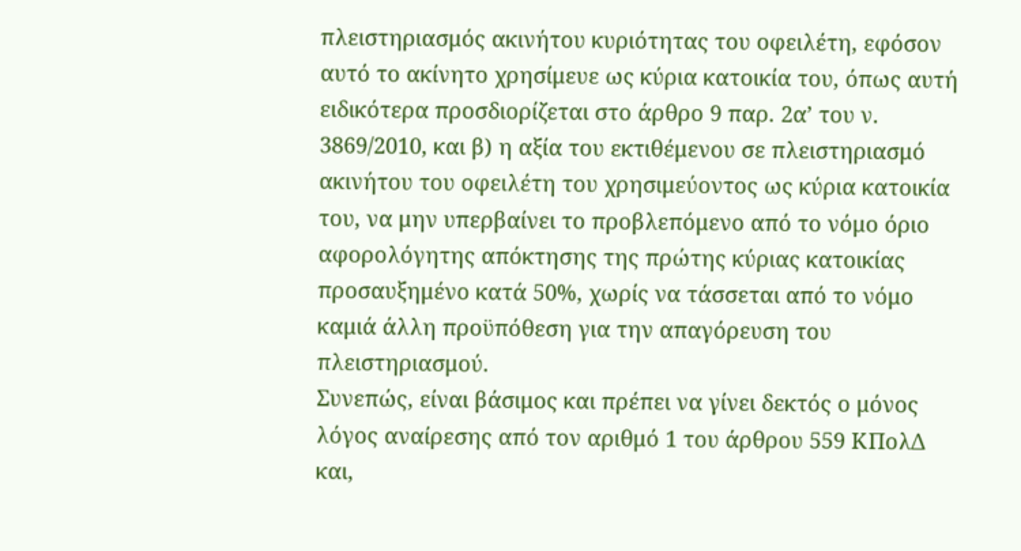πλειστηριασμός ακινήτου κυριότητας του οφειλέτη, εφόσον αυτό το ακίνητο χρησίμευε ως κύρια κατοικία του, όπως αυτή ειδικότερα προσδιορίζεται στο άρθρο 9 παρ. 2α’ του ν. 3869/2010, και β) η αξία του εκτιθέμενου σε πλειστηριασμό ακινήτου του οφειλέτη του χρησιμεύοντος ως κύρια κατοικία του, να μην υπερβαίνει το προβλεπόμενο από το νόμο όριο αφορολόγητης απόκτησης της πρώτης κύριας κατοικίας προσαυξημένο κατά 50%, χωρίς να τάσσεται από το νόμο καμιά άλλη προϋπόθεση για την απαγόρευση του πλειστηριασμού.
Συνεπώς, είναι βάσιμος και πρέπει να γίνει δεκτός ο μόνος λόγος αναίρεσης από τον αριθμό 1 του άρθρου 559 ΚΠολΔ και,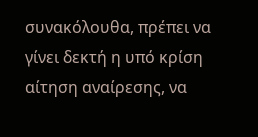συνακόλουθα, πρέπει να γίνει δεκτή η υπό κρίση αίτηση αναίρεσης, να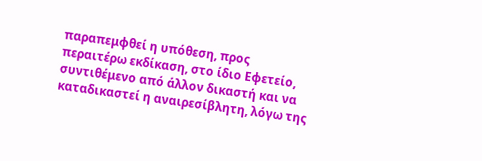παραπεμφθεί η υπόθεση, προς περαιτέρω εκδίκαση, στο ίδιο Εφετείο, συντιθέμενο από άλλον δικαστή και να καταδικαστεί η αναιρεσίβλητη, λόγω της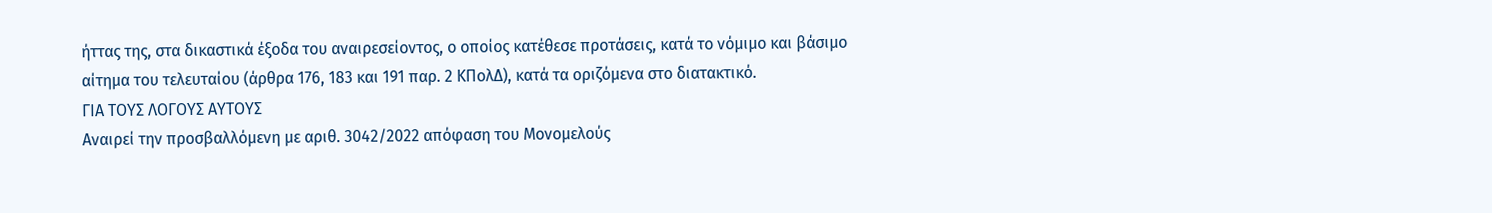ήττας της, στα δικαστικά έξοδα του αναιρεσείοντος, ο οποίος κατέθεσε προτάσεις, κατά το νόμιμο και βάσιμο αίτημα του τελευταίου (άρθρα 176, 183 και 191 παρ. 2 ΚΠολΔ), κατά τα οριζόμενα στο διατακτικό.
ΓΙΑ ΤΟΥΣ ΛΟΓΟΥΣ ΑΥΤΟΥΣ
Αναιρεί την προσβαλλόμενη με αριθ. 3042/2022 απόφαση του Μονομελούς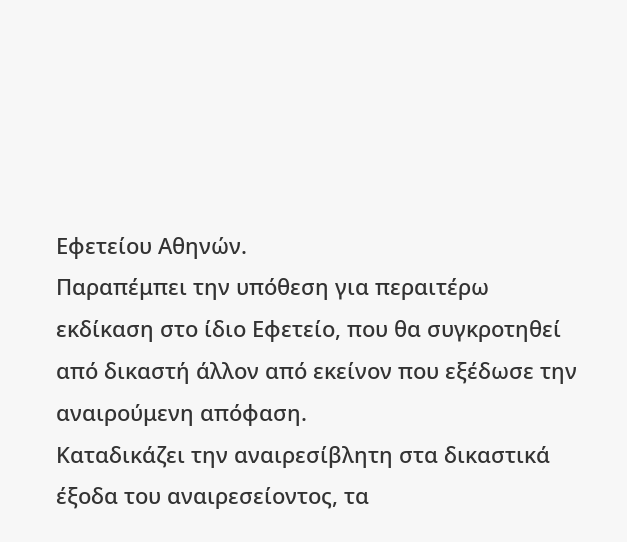Εφετείου Αθηνών.
Παραπέμπει την υπόθεση για περαιτέρω εκδίκαση στο ίδιο Εφετείο, που θα συγκροτηθεί από δικαστή άλλον από εκείνον που εξέδωσε την αναιρούμενη απόφαση.
Καταδικάζει την αναιρεσίβλητη στα δικαστικά έξοδα του αναιρεσείοντος, τα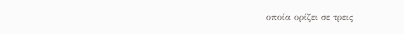οποία ορίζει σε τρεις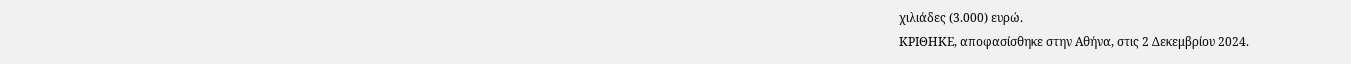χιλιάδες (3.000) ευρώ.
ΚΡΙΘΗΚΕ, αποφασίσθηκε στην Αθήνα, στις 2 Δεκεμβρίου 2024.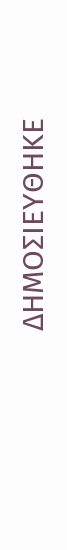ΔΗΜΟΣΙΕΥΘΗΚΕ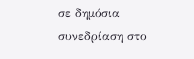σε δημόσια συνεδρίαση στο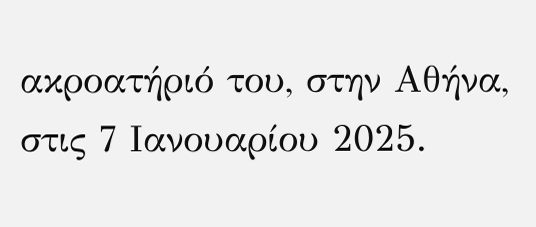ακροατήριό του, στην Αθήνα, στις 7 Ιανουαρίου 2025.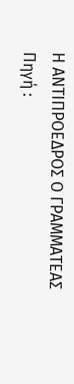Η ΑΝΤΙΠΡΟΕΔΡΟΣ Ο ΓΡΑΜΜΑΤΕΑΣ
Πηγή :